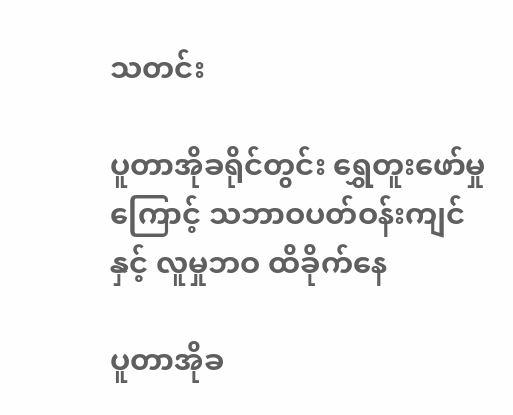သတင်း

ပူတာအိုခရိုင်တွင်း ရွှေတူးဖော်မှုကြောင့် သဘာဝပတ်ဝန်းကျင်နှင့် လူမှုဘဝ ထိခိုက်နေ

ပူတာအိုခ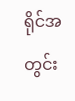ရိုင်အတွင်း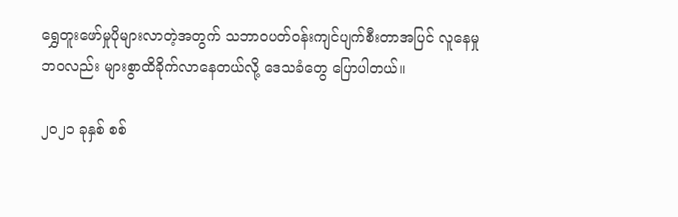ရွှေတူးဖော်မှုပိုများလာတဲ့အတွက် သဘာ၀ပတ်ဝန်းကျင်ပျက်စီးတာအပြင် လူနေမှုဘ၀လည်း များစွာထိခိုက်လာနေတယ်လို့ ဒေသခံတွေ ပြောပါတယ်။

၂၀၂၁ ခုနှစ် စစ်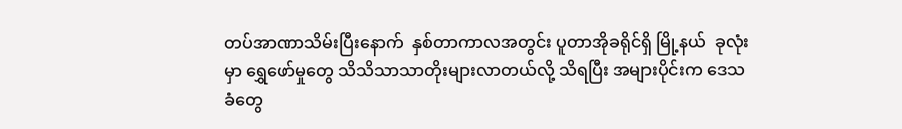တပ်အာဏာသိမ်းပြီးနောက်  နှစ်တာကာလအတွင်း ပူတာအိုခရိုင်ရှိ မြို့နယ်  ခုလုံးမှာ ရွှေဖော်မှုတွေ သိသိသာသာတိုးများလာတယ်လို့ သိရပြီး အများပိုင်းက ဒေသခံတွေ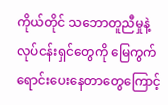ကိုယ်တိုင် သဘောတူညီမှုနဲ့ လုပ်ငန်းရှင်တွေကို မြေကွက်ရောင်းပေးနေတာတွေကြောင့်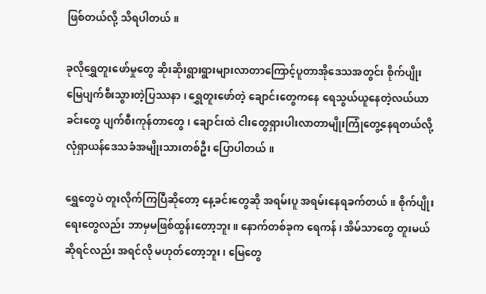ဖြစ်တယ်လို့ သိရပါတယ်။

ခုလိုရွှေတူးဖော်မှုတွေ ဆိုးဆိုးရွားရွားများလာတာကြောင့်ပူတာအိုဒေသအတွင်း စိုက်ပျိုးမြေပျက်စီးသွားတဲ့ပြဿနာ၊ ရွှေတူးဖော်တဲ့ ချောင်းတွေကနေ ရေသွယ်ယူနေတဲ့လယ်ယာခင်းတွေ ပျက်စီးကုန်တာတွေ၊ ချောင်းထဲ ငါးတွေရှားပါးလာတာမျိုးကြုံတွေ့နေရတယ်လို့ လုံရှာယန်ဒေသခံအမျိုးသားတစ်ဦး ပြောပါတယ်။

ရွှေတွေပဲ တူးလိုက်ကြပြီဆိုတော့ နေ့ခင်းတွေဆို အရမ်းပူ အရမ်းနေရခက်တယ်။ စိုက်ပျိုးရေးတွေလည်း ဘာမှမဖြစ်ထွန်းတော့ဘူး။ နောက်တစ်ခုက ရေကန်၊ အိမ်သာတွေ တူးမယ်ဆိုရင်လည်း အရင်လို မဟုတ်တော့ဘူး၊ မြေတွေ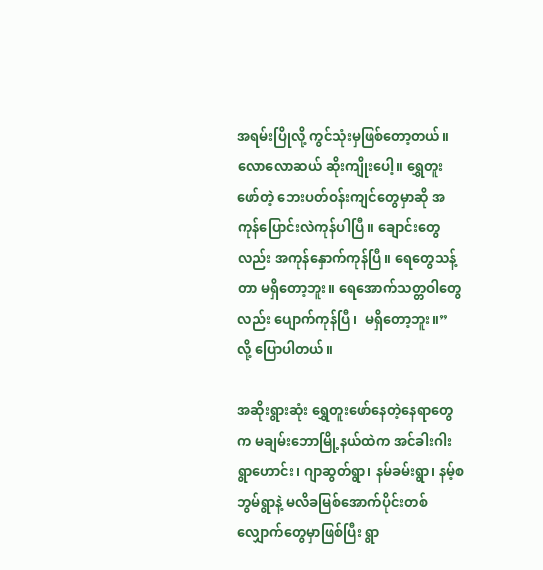အရမ်းပြိုလို့ ကွင်သုံးမှဖြစ်တော့တယ်။ လောလောဆယ် ဆိုးကျိုးပေါ့။ ရွှေတူးဖော်တဲ့ ဘေးပတ်ဝန်းကျင်တွေမှာဆို အကုန်ပြောင်းလဲကုန်ပါပြီ။ ချောင်းတွေလည်း အကုန်နှောက်ကုန်ပြီ။ ရေတွေသန့်တာ မရှိတော့ဘူး။ ရေအောက်သတ္တဝါတွေလည်း ပျောက်ကုန်ပြီ၊  မရှိတော့ဘူး။” လို့ ပြောပါတယ်။

အဆိုးရွားဆုံး ရွှေတူးဖော်နေတဲ့နေရာတွေက မချမ်းဘောမြို့နယ်ထဲက အင်ခါးဂါးရွာဟောင်း၊ ဂျာဆွတ်ရွာ၊ နမ်ခမ်းရွာ၊ နမ့်စဘွမ်ရွာနဲ့ မလိခမြစ်အောက်ပိုင်းတစ်လျှောက်တွေမှာဖြစ်ပြီး ရွာ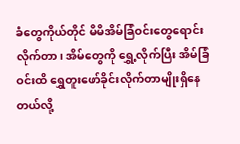ခံတွေကိုယ်တိုင် မိမိအိမ်ခြံဝင်းတွေရောင်းလိုက်တာ၊ အိမ်တွေကို ရွှေ့လိုက်ပြီး အိမ်ခြံဝင်းထိ ရွှေတူးဖော်ခိုင်းလိုက်တာမျိုးရှိနေတယ်လို့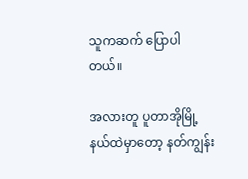သူကဆက် ပြောပါတယ်။

အလားတူ ပူတာအိုမြို့နယ်ထဲမှာတော့ နတ်ကျွန်း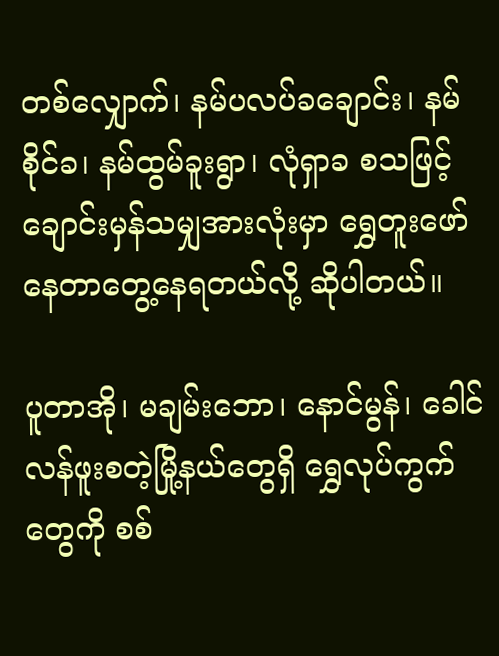တစ်လျှောက်၊ နမ်ပလပ်ခချောင်း၊ နမ်စိုင်ခ၊ နမ်ထွမ်ခူးရွာ၊ လုံရှာခ စသဖြင့် ချောင်းမှန်သမျှအားလုံးမှာ ရွှေတူးဖော်နေတာတွေ့နေရတယ်လို့ ဆိုပါတယ်။

ပူတာအို၊ မချမ်းဘော၊ နောင်မွန်၊ ခေါင်လန်ဖူးစတဲ့မြို့နယ်တွေရှိ ရွှေလုပ်ကွက်တွေကို စစ်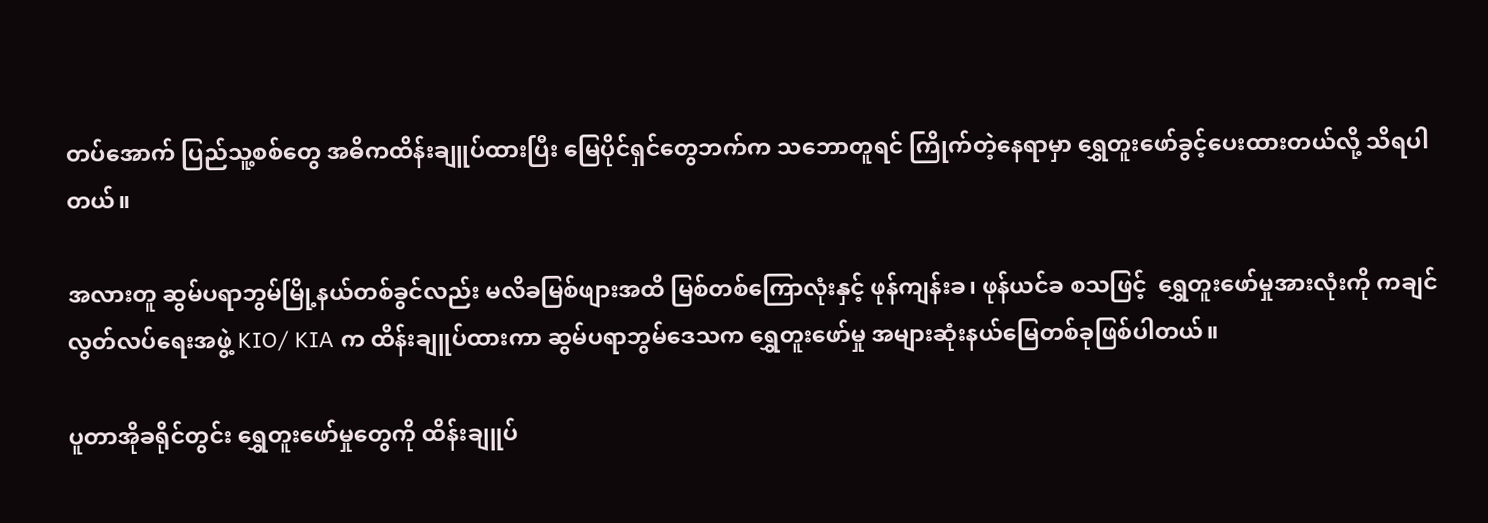တပ်အောက် ပြည်သူ့စစ်တွေ အဓိကထိန်းချူပ်ထားပြီး မြေပိုင်ရှင်တွေဘက်က သဘောတူရင် ကြိုက်တဲ့နေရာမှာ ရွှေတူးဖော်ခွင့်ပေးထားတယ်လို့ သိရပါတယ်။

အလားတူ ဆွမ်ပရာဘွမ်မြို့နယ်တစ်ခွင်လည်း မလိခမြစ်ဖျားအထိ မြစ်တစ်ကြောလုံးနှင့် ဖုန်ကျန်းခ၊ ဖုန်ယင်ခ စသဖြင့်  ရွှေတူးဖော်မှုအားလုံးကို ကချင်လွတ်လပ်ရေးအဖွဲ့ KIO/ KIA က ထိန်းချူပ်ထားကာ ဆွမ်ပရာဘွမ်ဒေသက ရွှေတူးဖော်မှု အများဆုံးနယ်မြေတစ်ခုဖြစ်ပါတယ်။

ပူတာအိုခရိုင်တွင်း ရွှေတူးဖော်မှုတွေကို ထိန်းချူပ်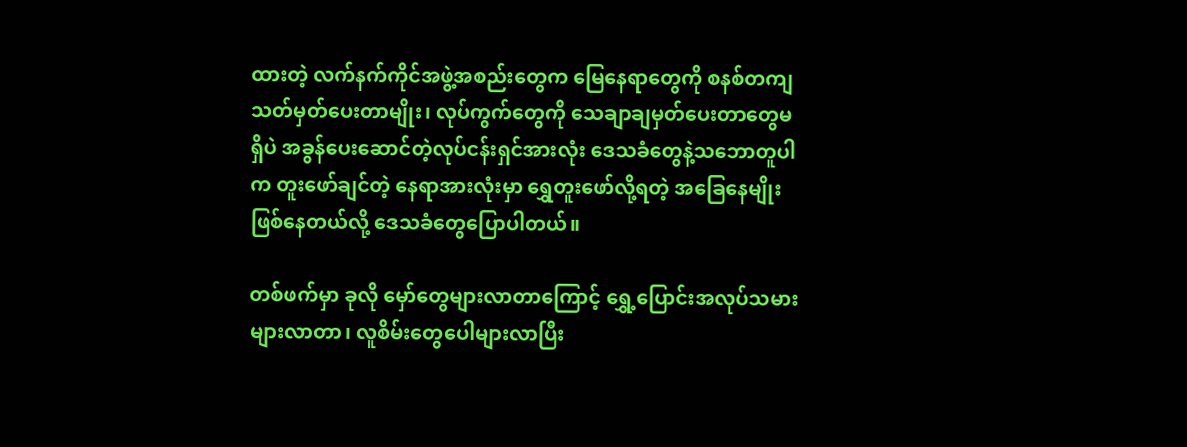ထားတဲ့ လက်နက်ကိုင်အဖွဲ့အစည်းတွေက မြေနေရာတွေကို စနစ်တကျသတ်မှတ်ပေးတာမျိုး၊ လုပ်ကွက်တွေကို သေချာချမှတ်ပေးတာတွေမရှိပဲ အခွန်ပေးဆောင်တဲ့လုပ်ငန်းရှင်အားလုံး ဒေသခံတွေနဲ့သဘောတူပါက တူးဖော်ချင်တဲ့ နေရာအားလုံးမှာ ရွှေတူးဖော်လို့ရတဲ့ အခြေနေမျိုးဖြစ်နေတယ်လို့ ဒေသခံတွေပြောပါတယ်။

တစ်ဖက်မှာ ခုလို မှော်တွေများလာတာကြောင့် ရွှေ့ပြောင်းအလုပ်သမားများလာတာ၊ လူစိမ်းတွေပေါများလာပြီး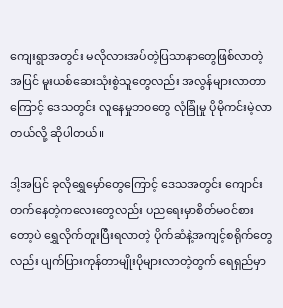ကျေးရွာအတွင်း မလိုလားအပ်တဲ့ပြသာနာတွေဖြစ်လာတဲ့အပြင် မူးယစ်ဆေးသုံးစွဲသူတွေလည်း အလွန်များလာတာကြောင့် ဒေသတွင်း လူနေမှုဘ၀တွေ လုံခြုံမှု ပိုမိုကင်းမဲ့လာတယ်လို့ ဆိုပါတယ်။

ဒါ့အပြင် ခုလိုရွှေမှော်တွေကြောင့် ဒေသအတွင်း ကျောင်းတက်နေတဲ့ကလေးတွေလည်း ပညရေးမှာစိတ်မဝင်စားတော့ပဲ ရွှေလိုက်တူးပြီးရလာတဲ့ ပိုက်ဆံနဲ့အကျင့်စရိုက်တွေလည်း ပျက်ပြားကုန်တာမျိုးပိုများလာတဲ့တွက် ရေရှည်မှာ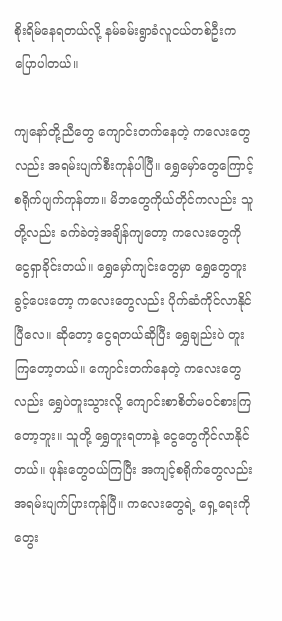စိုးရိမ်နေရတယ်လို့ နမ်ခမ်းရွာခံလူငယ်တစ်ဦးက ပြောပါတယ်။

ကျနော်တို့ညီတွေ ကျောင်းတက်နေတဲ့ ကလေးတွေလည်း အရမ်းပျက်စီးကုန်ပါပြီ။ ရွှေမှော်တွေကြောင့် စရိုက်ပျက်ကုန်တာ။ မိဘတွေကိုယ်တိုင်ကလည်း သူတို့လည်း ခက်ခဲတဲ့အချိန်ကျတော့ ကလေးတွေကို ငွေရှာခိုင်းတယ်။ ရွှေမှော်ကျင်းတွေမှာ ရွှေတွေတူးခွင့်ပေးတော့ ကလေးတွေလည်း ပိုက်ဆံကိုင်လာနိုင်ပြီလေ။ ဆိုတော့ ငွေရတယ်ဆိုပြီး ရွှေချည်းပဲ တူးကြတော့တယ်။ ကျောင်းတက်နေတဲ့ ကလေးတွေလည်း ရွှေပဲတူးသွားလို့ ကျောင်းစာစိတ်မဝင်စားကြတော့ဘူး။ သူတို့ ရွှေတူးရတာနဲ့ ငွေတွေကိုင်လာနိုင်တယ်။ ဖုန်းတွေဝယ်ကြပြီး အကျင့်စရိုက်တွေလည်း အရမ်းပျက်ပြားကုန်ပြီ။ ကလေးတွေရဲ့ ရှေ့ရေးကိုတွေး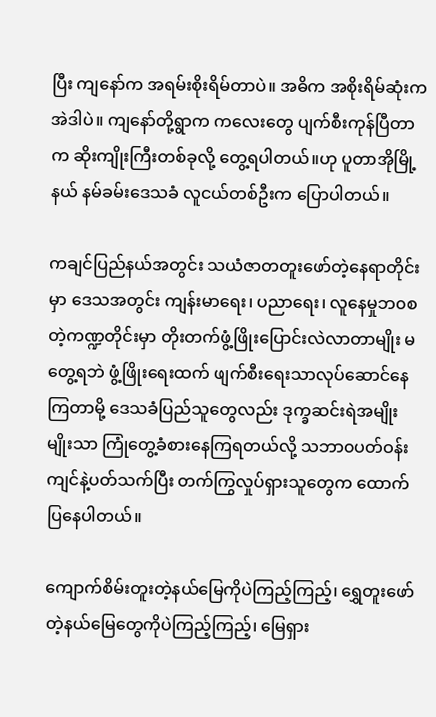ပြီး ကျနော်က အရမ်းစိုးရိမ်တာပဲ။ အဓိက အစိုးရိမ်ဆုံးက အဲဒါပဲ။ ကျနော်တို့ရွာက ကလေးတွေ ပျက်စီးကုန်ပြီတာက ဆိုးကျိုးကြီးတစ်ခုလို့ တွေ့ရပါတယ်။ဟု ပူတာအိုမြို့နယ် နမ်ခမ်းဒေသခံ လူငယ်တစ်ဦးက ပြောပါတယ်။

ကချင်ပြည်နယ်အတွင်း သယံဇာတတူးဖော်တဲ့နေရာတိုင်းမှာ ဒေသအတွင်း ကျန်းမာရေး၊ ပညာရေး၊ လူနေမှုဘ၀စတဲ့ကဏ္ဍတိုင်းမှာ တိုးတက်ဖွံ့ဖြိုးပြောင်းလဲလာတာမျိုး မတွေ့ရဘဲ ဖွံ့ဖြိုးရေးထက် ဖျက်စီးရေးသာလုပ်ဆောင်နေကြတာမို့ ဒေသခံပြည်သူတွေလည်း ဒုက္ခဆင်းရဲအမျိုးမျိုးသာ ကြုံတွေ့ခံစားနေကြရတယ်လို့ သဘာ၀ပတ်ဝန်းကျင်နဲ့ပတ်သက်ပြီး တက်ကြွလှုပ်ရှားသူတွေက ထောက်ပြနေပါတယ်။

ကျောက်စိမ်းတူးတဲ့နယ်မြေကိုပဲကြည့်ကြည့်၊ ရွှေတူးဖော်တဲ့နယ်မြေတွေကိုပဲကြည့်ကြည့်၊ မြေရှား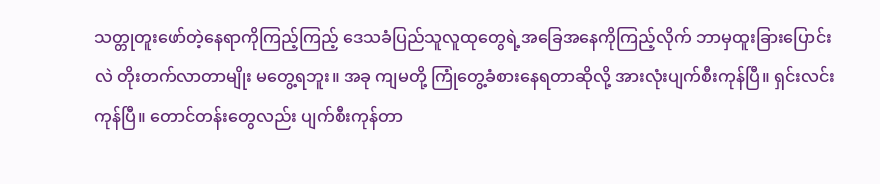သတ္တုတူးဖော်တဲ့နေရာကိုကြည့်ကြည့် ဒေသခံပြည်သူလူထုတွေရဲ့အခြေအနေကိုကြည့်လိုက် ဘာမှထူးခြားပြောင်းလဲ တိုးတက်လာတာမျိုး မတွေ့ရဘူး။ အခု ကျမတို့ ကြုံတွေ့ခံစားနေရတာဆိုလို့ အားလုံးပျက်စီးကုန်ပြီ။ ရှင်းလင်းကုန်ပြီ။ တောင်တန်းတွေလည်း ပျက်စီးကုန်တာ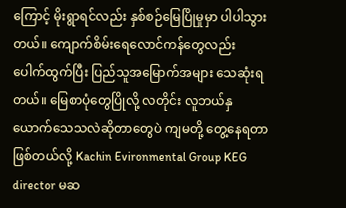ကြောင့် မိုးရွာရင်လည်း နှစ်စဉ်မြေပြိုမှုမှာ ပါပါသွားတယ်။ ကျောက်စိမ်းရေလောင်ကန်တွေလည်း ပေါက်ထွက်ပြီး ပြည်သူအမြောက်အများ သေဆုံးရတယ်။ မြေစာပုံတွေပြိုလို့ လတိုင်း လူဘယ်နှယောက်သေသလဲဆိုတာတွေပဲ ကျမတို့ တွေ့နေရတာဖြစ်တယ်လို့ Kachin Evironmental Group KEG director မဆ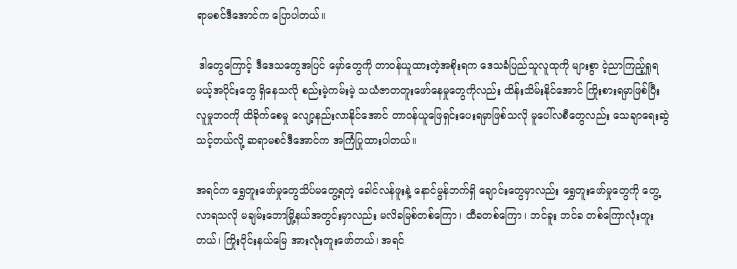ရာမစင်ဒီအောင်က ပြောပါတယ်။

 ဒါတွေကြောင့် ဒီဒေသတွေအပြင် မှော်တွေကို တာဝန်ယူထားတဲ့အစိုးရက ဒေသခံပြည်သူလူထုကို များစွာ ငဲ့ညာကြည့်ရှုရမယ့်အပိုင်းတွေ ရှိနေသလို စည်းမဲ့ကမ်းမဲ့ သယံဇာတတူးဖော်နေမှုတွေကိုလည်း ထိန်းသိမ်းနိုင်အောင် ကြိုးစားရမှာဖြစ်ပြီး လူမှုဘ၀ကို ထိခိုက်စေမှု လျော့နည်းလာနိုင်အောင် တာဝန်ယူဖြေရှင်းပေးရမှာဖြစ်သလို မူပေါ်လစီတွေလည်း သေချာရေးဆွဲသင့်တယ်လို့ ဆရာမစင်ဒီအောင်က အကြံပြုထားပါတယ်။

အရင်က ရွှေတူးဖော်မှုတွေသိပ်မတွေ့ရတဲ့ ခေါင်လန်ဖူးနဲ့ နောင်မွန်ဘက်ရှိ ချောင်းတွေမှာလည်း ရွှေတူးဖော်မှုတွေကို တွေ့လာရသလို မချမ်းဘောမြို့နယ်အတွင်းမှာလည်း မလိခမြစ်တစ်ကြော၊ ထီခတစ်ကြော၊ ဘင်ခူး ဘင်ခ တစ်ကြောလုံးတူးတယ်၊ ကြိုးဝိုင်းနယ်မြေ အားလုံးတူးဖော်တယ်၊ အရင်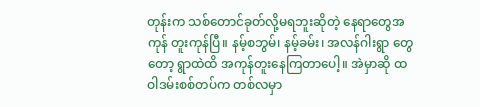တုန်းက သစ်တောင်ခုတ်လို့မရဘူးဆိုတဲ့ နေရာတွေအကုန် တူးကုန်ပြီ။ နမ့်စဘွမ်၊ နမ့်ခမ်း၊ အလန်ဂါးရွာ တွေတော့ ရွာထဲထိ အကုန်တူးနေကြတာပေါ့။ အဲမှာဆို ထဝါဒမ်းစစ်တပ်က တစ်လမှာ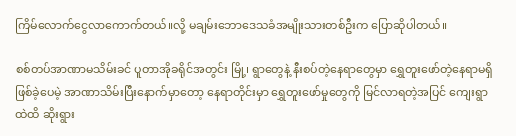ကြိမ်လောက်ငွေလာကောက်တယ်။လို့ မချမ်းဘောဒေသခံအမျိုးသားတစ်ဦးက ပြောဆိုပါတယ်။

စစ်တပ်အာဏာမသိမ်းခင် ပူတာအိုခရိုင်အတွင်း မြို့၊ ရွာတွေနဲ့ နီးစပ်တဲ့နေရာတွေမှာ ရွှေတူးဖော်တဲ့နေရာမရှိဖြစ်ခဲ့ပေမဲ့ အာဏာသိမ်းပြီးနောက်မှာတော့ နေရာတိုင်းမှာ ရွှေတူးဖော်မှုတွေကို မြင်လာရတဲ့အပြင် ကျေးရွာထဲထိ ဆိုးရွား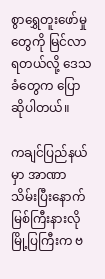စွာရွှေတူးဖော်မှုတွေကို မြင်လာရတယ်လို့ ဒေသခံတွေက ပြောဆိုပါတယ်။

ကချင်ပြည်နယ်မှာ အာဏာသိမ်းပြီးနောက် မြစ်ကြီးနားလို မြို့ပြကြီးက ဗ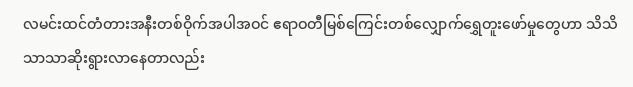လမင်းထင်တံတားအနီးတစ်ဝိုက်အပါအဝင် ဧရာဝတီမြစ်ကြေင်းတစ်လျှောက်ရွှေတူးဖော်မှုတွေဟာ သိသိသာသာဆိုးရွားလာနေတာလည်း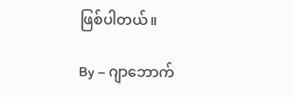ဖြစ်ပါတယ်။

By – ဂျာဘောက်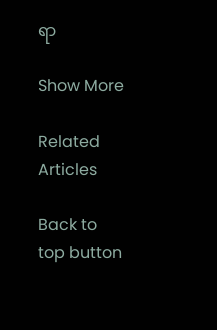ရာ

Show More

Related Articles

Back to top button